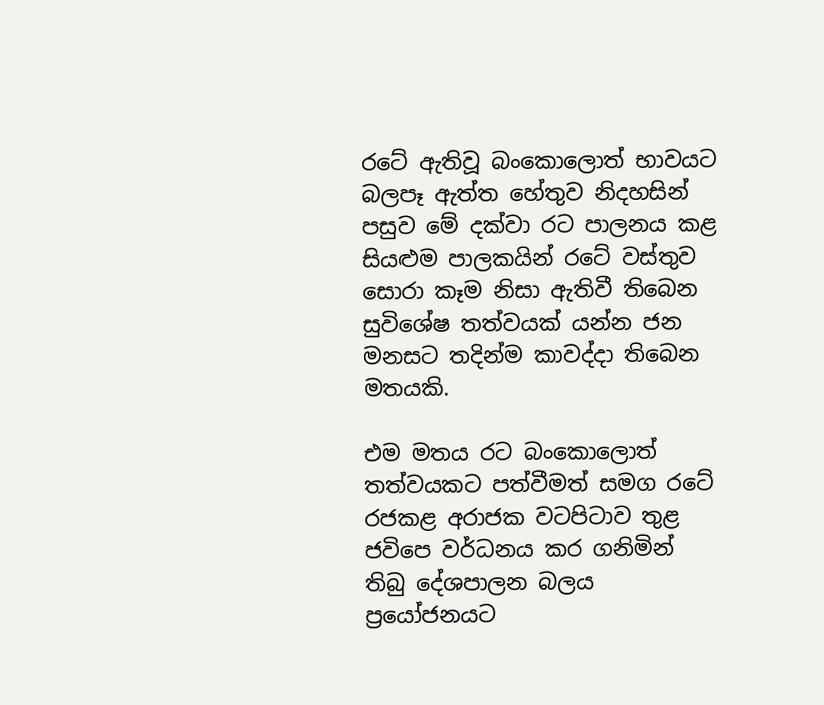රටේ ඇතිවූ බංකොලොත් භාවයට බලපෑ ඇත්ත හේතුව නිදහසින් පසුව මේ දක්වා රට පාලනය කළ සියළුම පාලකයින් රටේ වස්තුව සොරා කෑම නිසා ඇතිවී තිබෙන සුවිශේෂ තත්වයක් යන්න ජන මනසට තදින්ම කාවද්දා තිබෙන මතයකි.

එම මතය රට බංකොලොත් තත්වයකට පත්වීමත් සමග රටේ රජකළ අරාජක වටපිටාව තුළ ජවිපෙ වර්ධනය කර ගනිමින් තිබු දේශපාලන බලය ප්‍රයෝජනයට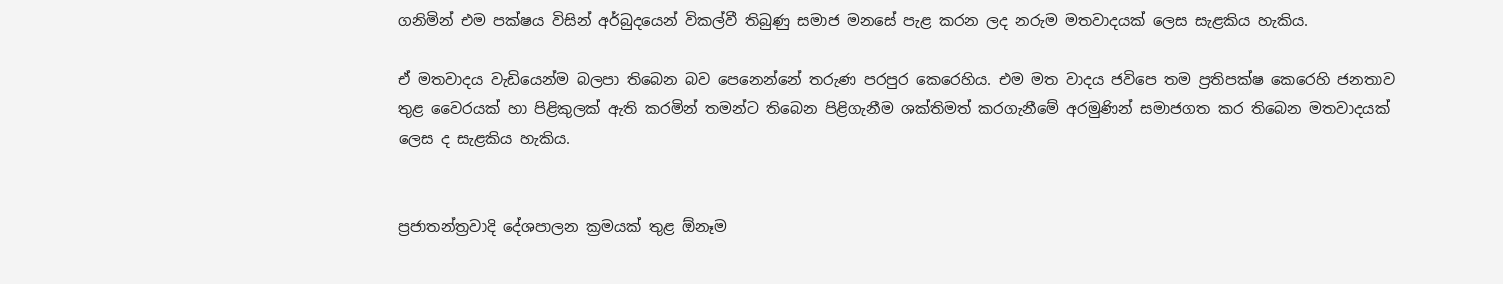ගනිමින් එම පක්ෂය විසින් අර්බුදයෙන් විකල්වී තිබුණු සමාජ මනසේ පැළ කරන ලද නරුම මතවාදයක් ලෙස සැළකිය හැකිය.

ඒ මතවාදය වැඩියෙන්ම බලපා තිබෙන බව පෙනෙන්නේ තරුණ පරපුර කෙරෙහිය. එම මත වාදය ජවිපෙ තම ප්‍රතිපක්ෂ කෙරෙහි ජනතාව තුළ වෛරයක් හා පිළිකුලක් ඇති කරමින් තමන්ට තිබෙන පිළිගැනීම ශක්තිමත් කරගැනීමේ අරමුණින් සමාජගත කර තිබෙන මතවාදයක් ලෙස ද සැළකිය හැකිය.


ප්‍රජාතන්ත්‍රවාදි දේශපාලන ක්‍රමයක් තුළ ඕනෑම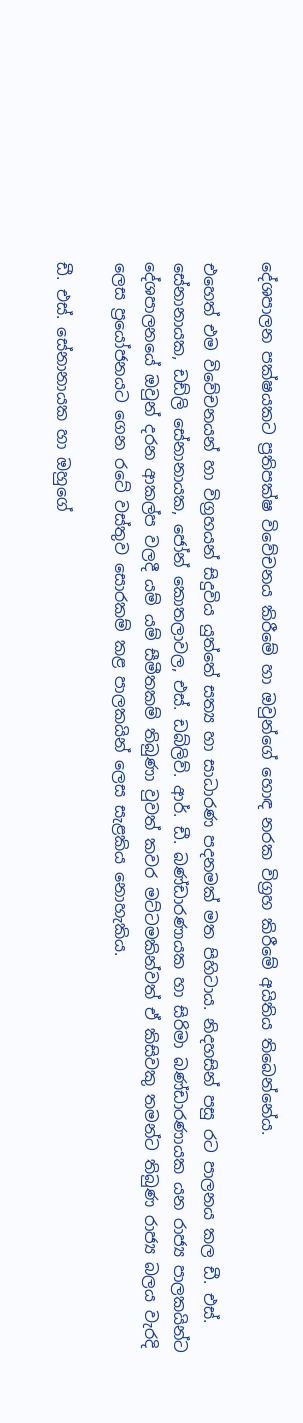දේශපාලන පක්ෂයකට ප්‍රතිපක්ෂ විවේචනය කිරීමේ හා ඔවුන්ගේ හොඳ නරක විග්‍රහ කිරීමේ අයිතිය තිබෙන්නේය.

එහෙත් එම විවේචනයන් හා විග්‍රහයන් සිදුවිය යුත්තේ සත්‍ය හා සාධාරණ පදනමක් මත පිහිටාය. නිදහසින් පසු රට පාලනය කල ඩී. එස්. සේනානායක, ඩඩ්ලි සේනානායක, ජෝන් කොතලාවල, එස්. ඩබ්ලිව්. ආර්. ඩී. බණ්ඩාරණායක හා සිරිමා බණ්ඩාරණායක යන රාජ්‍ය පාලකයින්ට දේශපාලනයේ ඔවුන් දරන ආකල්ප වලදී යම් යම් සීමීතකම් තිබුණා වුවත් කවර මට්ටමකින්වත් ඒ කිසිවකු තමන්ට තිබුණ රාජ්‍ය බලය වැරදි ලෙස ප්‍රයෝජනයට ගෙන රටේ වස්තුව සොරකම් කළ පාලකයින් ලෙස සැළකිය නොහැකිය.

ඩී. එස්. සේනානායක හා ඔහුගේ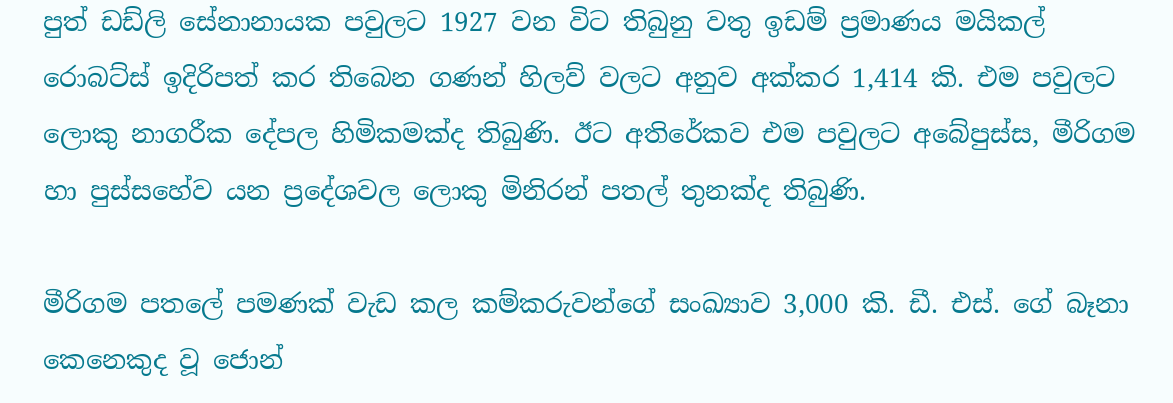පුත් ඩඩ්ලි සේනානායක පවුලට 1927 වන විට තිබුනු වතු ඉඩම් ප්‍රමාණය මයිකල් රොබට්ස් ඉදිරිපත් කර තිබෙන ගණන් හිලව් වලට අනුව අක්කර 1,414 කි. එම පවුලට ලොකු නාගරීක දේපල හිමිකමක්ද තිබුණි. ඊට අතිරේකව එම පවුලට අබේපුස්ස, මීරිගම හා පුස්සහේව යන ප්‍රදේශවල ලොකු මිනිරන් පතල් තුනක්ද තිබුණි.

මීරිගම පතලේ පමණක් වැඩ කල කම්කරුවන්ගේ සංඛ්‍යාව 3,000 කි. ඩී. එස්. ගේ බෑනා කෙනෙකුද වූ ජොන්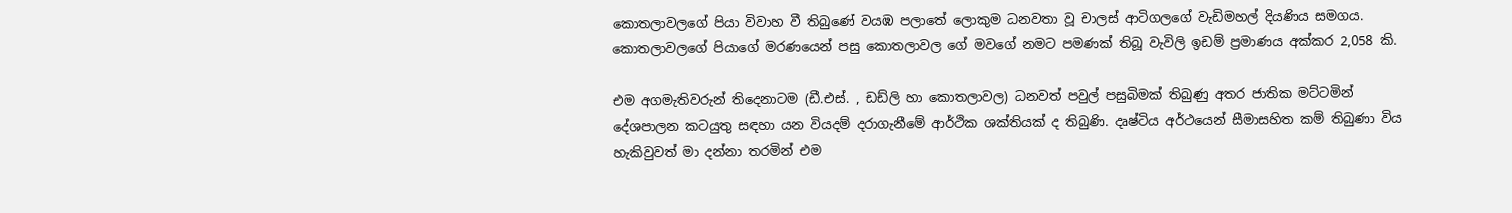කොතලාවලගේ පියා විවාහ වී තිබුණේ වයඹ පලාතේ ලොකුම ධනවතා වූ චාලස් ආටිගලගේ වැඩිමහල් දියණිය සමගය. කොතලාවලගේ පියාගේ මරණයෙන් පසු කොතලාවල ගේ මවගේ නමට පමණක් තිබූ වැවිලි ඉඩම් ප්‍රමාණය අක්කර 2,058 කි.

එම අගමැතිවරුන් තිදෙනාටම (ඩී.එස්. , ඩඩ්ලි හා කොතලාවල) ධනවත් පවුල් පසුබිමක් තිබුණු අතර ජාතික මට්ටමින් දේශපාලන කටයුතු සඳහා යන වියදම් දරාගැනීමේ ආර්ථික ශක්තියක් ද තිබුණි. දෘෂ්ටිය අර්ථයෙන් සීමාසහිත කම් තිබුණා විය හැකිවුවත් මා දන්නා තරමින් එම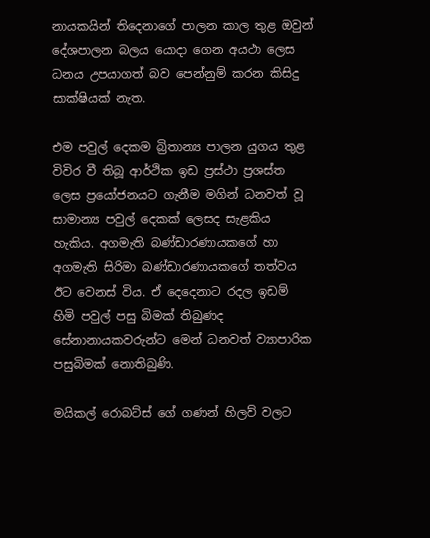නායකයින් තිදෙනාගේ පාලන කාල තුළ ඔවුන් දේශපාලන බලය යොදා ගෙන අයථා ලෙස ධනය උපයාගත් බව පෙන්නුම් කරන කිසිදු සාක්ෂියක් නැත.

එම පවුල් දෙකම බ්‍රිතාන්‍ය පාලන යුගය තුළ විවිර වී තිබූ ආර්ථික ඉඩ ප්‍රස්ථා ප්‍රශස්ත ලෙස ප්‍රයෝජනයට ගැනීම මගින් ධනවත් වූ සාමාන්‍ය පවුල් දෙකක් ලෙසද සැළකිය හැකිය. අගමැති බණ්ඩාරණායකගේ හා අගමැති සිරිමා බණ්ඩාරණායකගේ තත්වය ඊට වෙනස් විය. ඒ දෙදෙනාට රදල ඉඩම් හිමි පවුල් පසු බිමක් තිබුණද සේනානායකවරුන්ට මෙන් ධනවත් ව්‍යාපාරික පසුබිමක් නොතිබුණි.

මයිකල් රොබට්ස් ගේ ගණන් හිලව් වලට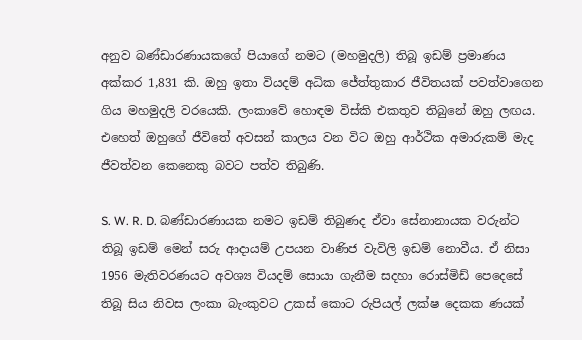අනුව බණ්ඩාරණායකගේ පියාගේ නමට (මහමුදලි) තිබූ ඉඩම් ප්‍රමාණය අක්කර 1,831 කි. ඔහු ඉතා වියදම් අධික ජේත්තුකාර ජීවිතයක් පවත්වාගෙන ගිය මහමුදලි වරයෙකි. ලංකාවේ හොඳම විස්කි එකතුව තිබුනේ ඔහු ලඟය. එහෙත් ඔහුගේ ජීවිතේ අවසන් කාලය වන විට ඔහු ආර්ථික අමාරුකම් මැද ජීවත්වන කෙනෙකු බවට පත්ව තිබුණි.

S. W. R. D. බණ්ඩාරණායක නමට ඉඩම් තිබුණද ඒවා සේනානායක වරුන්ට තිබූ ඉඩම් මෙන් සරු ආදායම් උපයන වාණිජ වැවිලි ඉඩම් නොවීය. ඒ නිසා 1956 මැතිවරණයට අවශ්‍ය වියදම් සොයා ගැනීම සදහා රොස්මිඩ් පෙදෙසේ තිබූ සිය නිවස ලංකා බැංකුවට උකස් කොට රුපියල් ලක්ෂ දෙකක ණයක්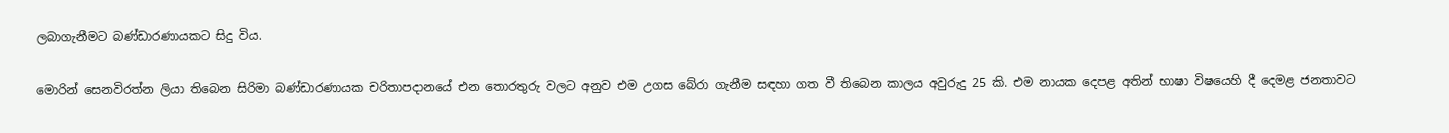ලබාගැනීමට බණ්ඩාරණායකට සිදු විය.

මොරින් සෙනවිරත්න ලියා තිබෙන සිරිමා බණ්ඩාරණායක චරිතාපදානයේ එන තොරතුරු වලට අනුව එම උගස බේරා ගැනීම සඳහා ගත වී තිබෙන කාලය අවුරුදු 25 කි. එම නායක දෙපළ අතින් භාෂා විෂයෙහි දී දෙමළ ජනතාවට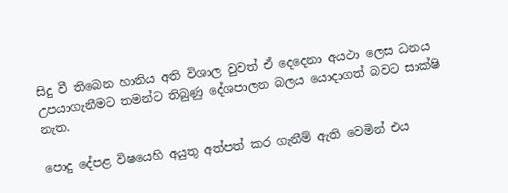සිදු වී තිබෙන හානිය අති විශාල වුවත් ඒ දෙදෙනා අයථා ලෙස ධනය උපයාගැනීමට තමන්ට තිබුණු දේශපාලන බලය යොදාගත් බවට සාක්ෂි නැත.

පොදු දේපළ විෂයෙහි අයුතු අත්පත් කර ගැනීම් ඇති වෙමින් එය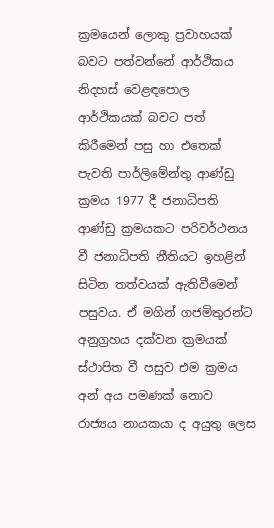ක්‍රමයෙන් ලොකු ප්‍රවාහයක් බවට පත්වන්නේ ආර්ථිකය නිදහස් වෙළඳපොල ආර්ථිකයක් බවට පත් කිරීමෙන් පසු හා එතෙක් පැවති පාර්ලිමේන්තු ආණ්ඩු ක්‍රමය 1977 දී ජනාධිපති ආණ්ඩු ක්‍රමයකට පරිවර්ථනය වී ජනාධිපති නීතියට ඉහළින් සිටින තත්වයක් ඇතිවීමෙන් පසුවය. ඒ මගින් ගජමිතුරන්ට අනුග්‍රහය දක්වන ක්‍රමයක් ස්ථාපිත වී පසුව එම ක්‍රමය අන් අය පමණක් නොව රාජ්‍යය නායකයා ද අයුතු ලෙස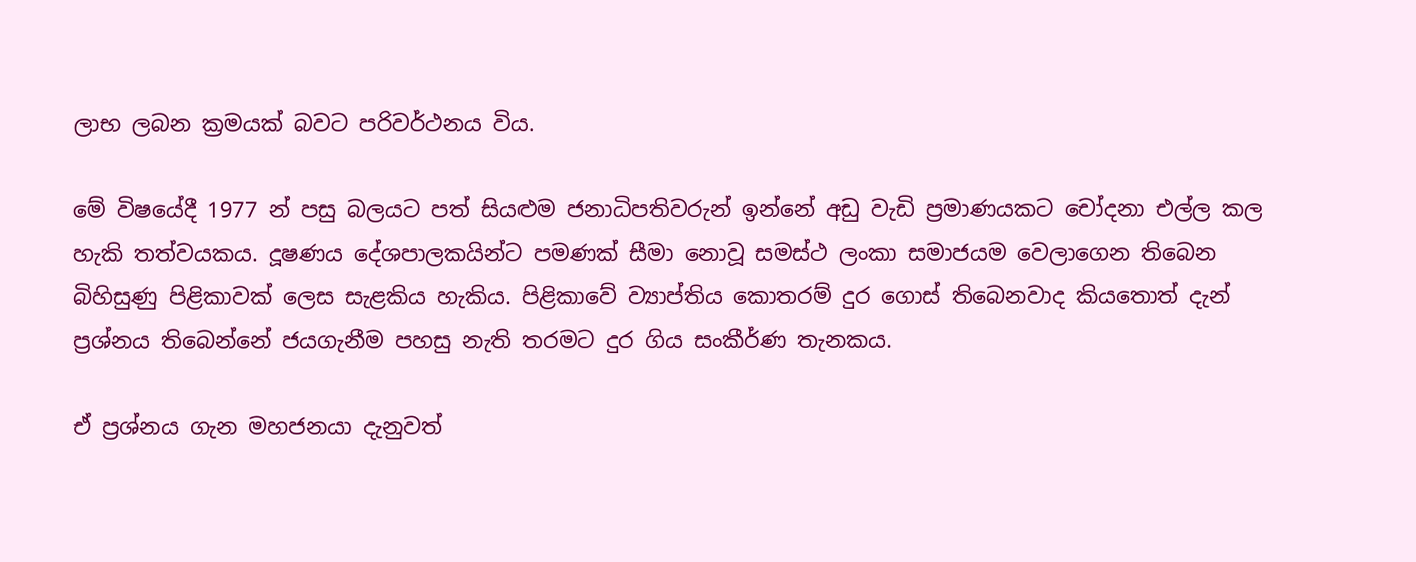ලාභ ලබන ක්‍රමයක් බවට පරිවර්ථනය විය.

මේ විෂයේදී 1977 න් පසු බලයට පත් සියළුම ජනාධිපතිවරුන් ඉන්නේ අඩු වැඩි ප්‍රමාණයකට චෝදනා එල්ල කල හැකි තත්වයකය. දූෂණය දේශපාලකයින්ට පමණක් සීමා නොවූ සමස්ථ ලංකා සමාජයම වෙලාගෙන තිබෙන බිහිසුණු පිළිකාවක් ලෙස සැළකිය හැකිය. පිළිකාවේ ව්‍යාප්‍තිය කොතරම් දුර ගොස් තිබෙනවාද කියතොත් දැන් ප්‍රශ්නය තිබෙන්නේ ජයගැනීම පහසු නැති තරමට දුර ගිය සංකීර්ණ තැනකය.

ඒ ප්‍රශ්නය ගැන මහජනයා දැනුවත්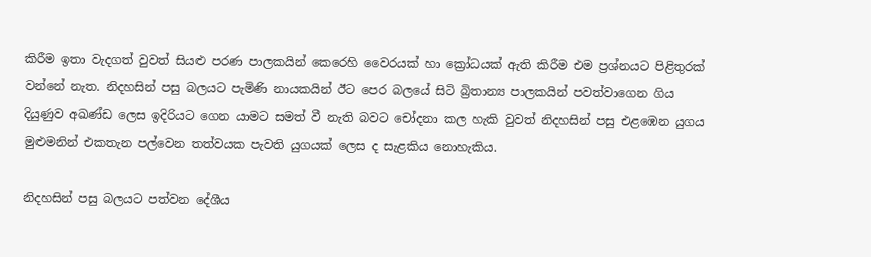කිරීම ඉතා වැදගත් වුවත් සියළු පරණ පාලකයින් කෙරෙහි වෛරයක් හා ක්‍රෝධයක් ඇති කිරීම එම ප්‍රශ්නයට පිළිතුරක් වන්නේ නැත. නිදහසින් පසු බලයට පැමිණි නායකයින් ඊට පෙර බලයේ සිටි බ්‍රිතාන්‍ය පාලකයින් පවත්වාගෙන ගිය දියුණුව අඛණ්ඩ ලෙස ඉදිරියට ගෙන යාමට සමත් වී නැති බවට චෝදනා කල හැකි වුවත් නිදහසින් පසු එළඹෙන යුගය මුළුමනින් එකතැන පල්වෙන තත්වයක පැවති යුගයක් ලෙස ද සැළකිය නොහැකිය.

නිදහසින් පසු බලයට පත්වන දේශීය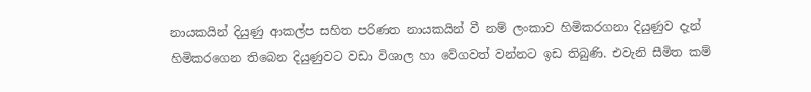නායකයින් දියුණු ආකල්ප සහිත පරිණත නායකයින් වී නම් ලංකාව හිමිකරගනා දියුණුව දැන් හිමිකරගෙන තිබෙන දියුණුවට වඩා විශාල හා වේගවත් වන්නට ඉඩ තිබුණි. එවැනි සීමිත කම්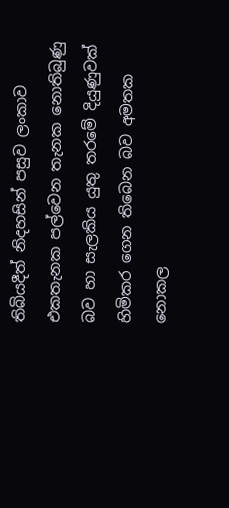තිබියදීත් නිදහසින් පසුව ලංකාව එකතැනක පල්වෙන තැනක නොතිබුණු බව හා සැලකිය යුතු තරමේ දියුණුවක් හිමිකර ගෙන තිබෙන බව අමතක නොකල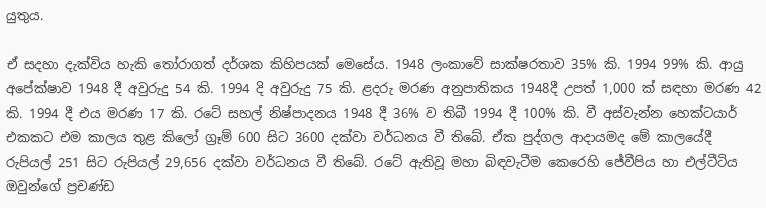යුතුය.

ඒ සදහා දැක්විය හැකි තෝරාගත් දර්ශක කිහිපයක් මෙසේය. 1948 ලංකාවේ සාක්ෂරතාව 35% කි. 1994 99% කි. ආයු අපේක්ෂාව 1948 දී අවුරුදු 54 කි. 1994 දි අවුරුදු 75 කි. ළදරු මරණ අනුපාතිකය 1948දී උපත් 1,000 ක් සඳහා මරණ 42 කි. 1994 දී එය මරණ 17 කි. රටේ සහල් නිෂ්පාදනය 1948 දී 36% ව තිබී 1994 දී 100% කි. වී අස්වැන්න හෙක්ටයාර් එකකට එම කාලය තුළ කිලෝ ග්‍රෑම් 600 සිට 3600 දක්වා වර්ධනය වී තිබේ. ඒක පුද්ගල ආදායමද මේ කාලයේදී රුපියල් 251 සිට රුපියල් 29,656 දක්වා වර්ධනය වී තිබේ. රටේ ඇතිවූ මහා බිඳවැටීම කෙරෙහි ජේවීපිය හා එල්ටීටිය ඔවුන්ගේ ප්‍රචණ්ඩ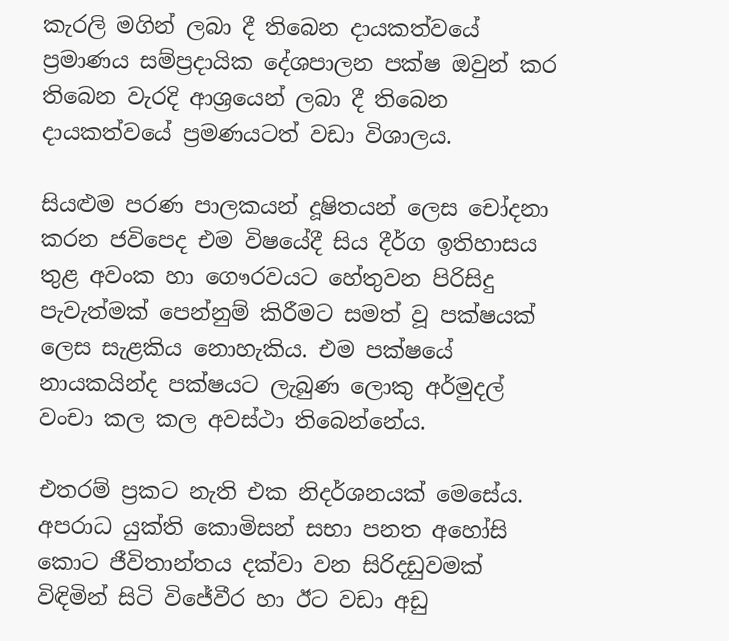කැරලි මගින් ලබා දී තිබෙන දායකත්වයේ ප්‍රමාණය සම්ප්‍රදායික දේශපාලන පක්ෂ ඔවුන් කර තිබෙන වැරදි ආශ්‍රයෙන් ලබා දී තිබෙන දායකත්වයේ ප්‍රමණයටත් වඩා විශාලය.

සියළුම පරණ පාලකයන් දූෂිතයන් ලෙස චෝදනා කරන ජවිපෙද එම විෂයේදී සිය දීර්ග ඉතිහාසය තුළ අවංක හා ගෞරවයට හේතුවන පිරිසිදු පැවැත්මක් පෙන්නුම් කිරීමට සමත් වූ පක්ෂයක් ලෙස සැළකිය නොහැකිය. එම පක්ෂයේ නායකයින්ද පක්ෂයට ලැබුණ ලොකු අර්මුදල් වංචා කල කල අවස්ථා තිබෙන්නේය.

එතරම් ප්‍රකට නැති එක නිදර්ශනයක් මෙසේය. අපරාධ යුක්ති කොමිසන් සභා පනත අහෝසි කොට ජීවිතාන්තය දක්වා වන සිරිදඩුවමක් විඳිමින් සිටි විජේවීර හා ඊට වඩා අඩු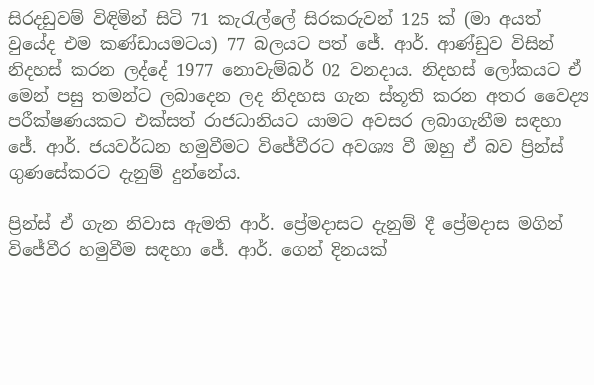සිරදඩුවම් විඳිමින් සිටි 71 කැරැල්ලේ සිරකරුවන් 125 ක් (මා අයත් වුයේද එම කණ්ඩායමටය) 77 බලයට පත් ජේ. ආර්. ආණ්ඩුව විසින් නිදහස් කරන ලද්දේ 1977 නොවැම්බර් 02 වනදාය. නිදහස් ලෝකයට ඒ මෙන් පසු තමන්ට ලබාදෙන ලද නිදහස ගැන ස්තූති කරන අතර වෛද්‍ය පරීක්ෂණයකට එක්සත් රාජධානියට යාමට අවසර ලබාගැනීම සඳහා ජේ. ආර්. ජයවර්ධන හමුවීමට විජේවීරට අවශ්‍ය වී ඔහු ඒ බව ප්‍රින්ස් ගුණසේකරට දැනුම් දුන්නේය.

ප්‍රින්ස් ඒ ගැන නිවාස ඇමති ආර්. ප්‍රේමදාසට දැනුම් දී ප්‍රේමදාස මගින් විජේවීර හමුවීම සඳහා ජේ. ආර්. ගෙන් දිනයක්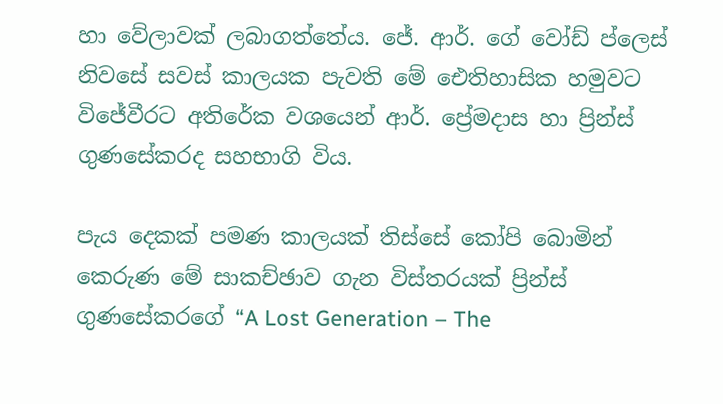හා වේලාවක් ලබාගත්තේය. ජේ. ආර්. ගේ වෝඩ් ප්ලෙස් නිවසේ සවස් කාලයක පැවති මේ ඓතිහාසික හමුවට විජේවීරට අතිරේක වශයෙන් ආර්. ප්‍රේමදාස හා ප්‍රින්ස් ගුණසේකරද සහභාගි විය.

පැය දෙකක් පමණ කාලයක් තිස්සේ කෝපි බොමින් කෙරුණ මේ සාකච්ඡාව ගැන විස්තරයක් ප්‍රින්ස් ගුණසේකරගේ “A Lost Generation – The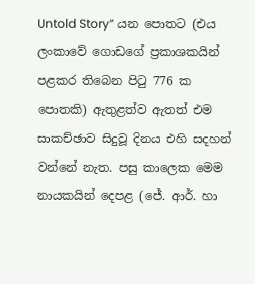Untold Story” යන පොතට (එය ලංකාවේ ගොඩගේ ප්‍රකාශකයින් පළකර තිබෙන පිටු 776 ක පොතකි) ඇතුළත්ව ඇතත් එම සාකච්ඡාව සිදුවූ දිනය එහි සදහන් වන්නේ නැත. පසු කාලෙක මෙම නායකයින් දෙපළ (ජේ. ආර්. හා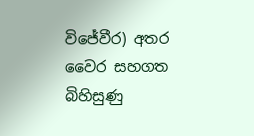විජේවීර) අතර වෛර සහගත බිහිසුණු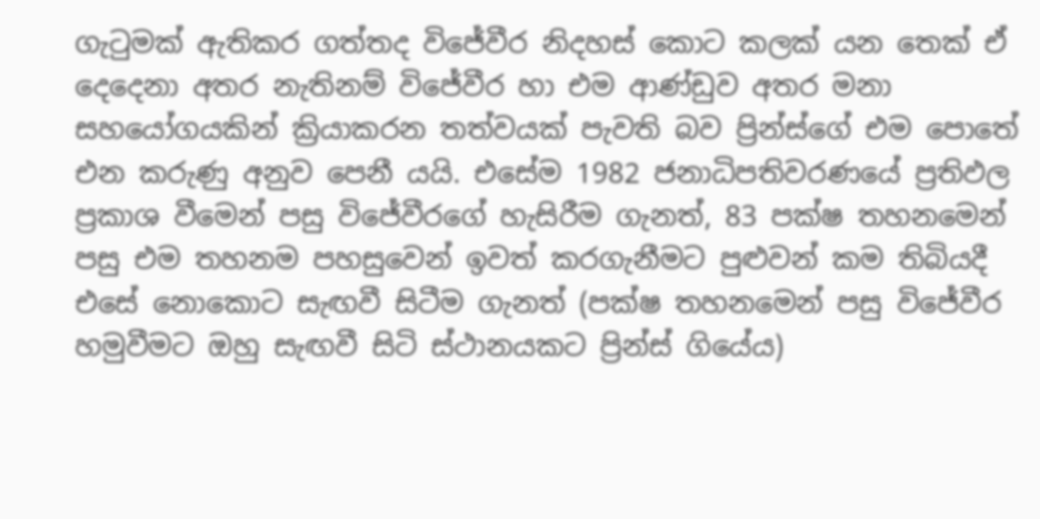ගැටුමක් ඇතිකර ගත්තද විජේවීර නිදහස් කොට කලක් යන තෙක් ඒ දෙදෙනා අතර නැතිනම් විජේවීර හා එම ආණ්ඩුව අතර මනා සහයෝගයකින් ක්‍රියාකරන තත්වයක් පැවති බව ප්‍රින්ස්ගේ එම පොතේ එන කරුණු අනුව පෙනී යයි. එසේම 1982 ජනාධිපතිවරණයේ ප්‍රතිඵල ප්‍රකාශ වීමෙන් පසු විජේවීරගේ හැසිරීම ගැනත්, 83 පක්ෂ තහනමෙන් පසු එම තහනම පහසුවෙන් ඉවත් කරගැනීමට පුළුවන් කම තිබියදී එසේ නොකොට සැඟවී සිටීම ගැනත් (පක්ෂ තහනමෙන් පසු විජේවීර හමුවීමට ඔහු සැඟවී සිටි ස්ථානයකට ප්‍රින්ස් ගියේය)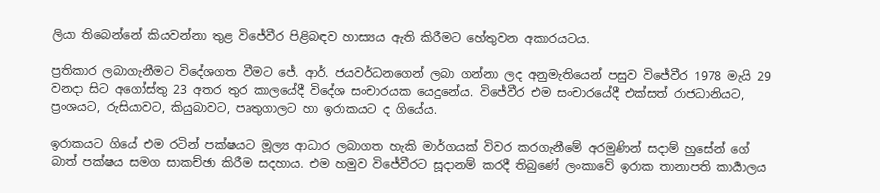ලියා තිබෙන්නේ කියවන්නා තුළ විජේවීර පිළිබඳව හාස්‍යය ඇති කිරීමට හේතුවන අකාරයටය.

ප්‍රතිකාර ලබාගැනීමට විදේශගත වීමට ජේ. ආර්. ජයවර්ධනගෙන් ලබා ගන්නා ලද අනුමැතියෙන් පසුව විජේවීර 1978 මැයි 29 වනදා සිට අගෝස්තු 23 අතර තුර කාලයේදී විදේශ සංචාරයක යෙදුනේය. විජේවීර එම සංචාරයේදී එක්සත් රාජධානියට, ප්‍රංශයට, රුසියාවට, කියුබාවට, පෘතුගාලට හා ඉරාකයට ද ගියේය.

ඉරාකයට ගියේ එම රටින් පක්ෂයට මූල්‍ය ආධාර ලබාගත හැකි මාර්ගයක් විවර කරගැනීමේ අරමුණින් සදාම් හුසේන් ගේ බාත් පක්ෂය සමග සාකච්ඡා කිරීම සදහාය. එම හමුව විජේවීරට සූදානම් කරදී තිබුණේ ලංකාවේ ඉරාක තානාපති කාර්‍යාලය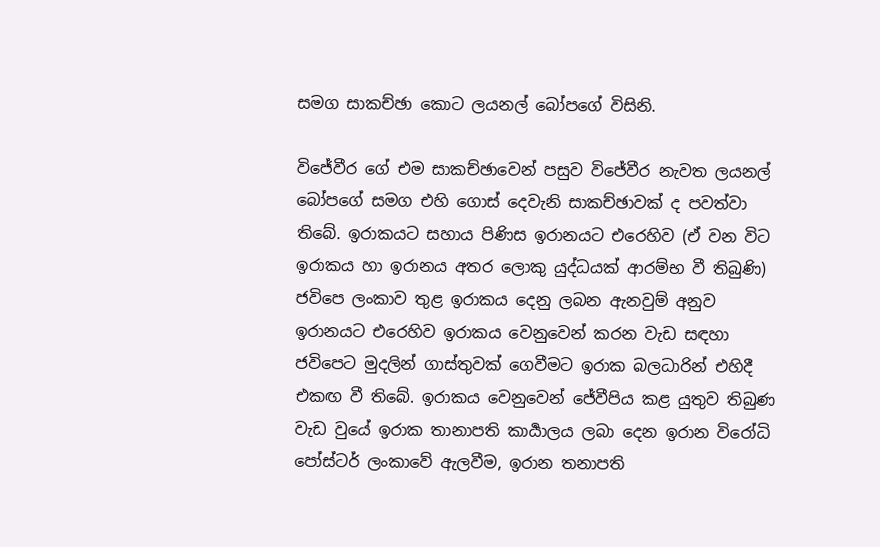සමග සාකච්ඡා කොට ලයනල් බෝපගේ විසිනි.

විජේවීර ගේ එම සාකච්ඡාවෙන් පසුව විජේවීර නැවත ලයනල් බෝපගේ සමග එහි ගොස් දෙවැනි සාකච්ඡාවක් ද පවත්වා තිබේ. ඉරාකයට සහාය පිණිස ඉරානයට එරෙහිව (ඒ වන විට ඉරාකය හා ඉරානය අතර ලොකු යුද්ධයක් ආරම්භ වී තිබුණි) ජවිපෙ ලංකාව තුළ ඉරාකය දෙනු ලබන ඇනවුම් අනුව ඉරානයට එරෙහිව ඉරාකය වෙනුවෙන් කරන වැඩ සඳහා ජවිපෙට මුදලින් ගාස්තුවක් ගෙවීමට ඉරාක බලධාරින් එහිදී එකඟ වී තිබේ. ඉරාකය වෙනුවෙන් ජේවීපිය කළ යුතුව තිබුණ වැඩ වුයේ ඉරාක තානාපති කාර්‍යාලය ලබා දෙන ඉරාන විරෝධි පෝස්ටර් ලංකාවේ ඇලවීම, ඉරාන තනාපති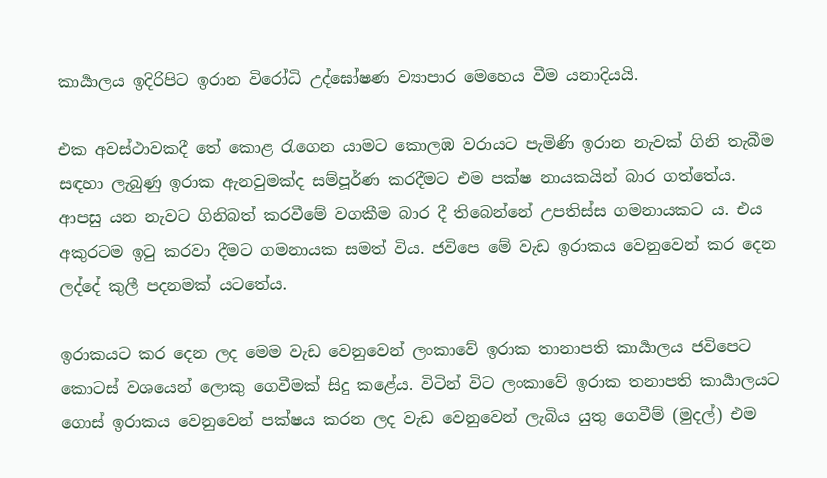කාර්‍යාලය ඉදිරිපිට ඉරාන විරෝධි උද්ඝෝෂණ ව්‍යාපාර මෙහෙය වීම යනාදියයි.

එක අවස්ථාවකදී තේ කොළ රැගෙන යාමට කොලඹ වරායට පැමිණි ඉරාන නැවක් ගිනි තැබීම සඳහා ලැබුණු ඉරාක ඇනවුමක්ද සම්පූර්ණ කරදීමට එම පක්ෂ නායකයින් බාර ගත්තේය. ආපසු යන නැවට ගිනිබත් කරවීමේ වගකීම බාර දී තිබෙන්නේ උපතිස්ස ගමනායකට ය. එය අකුරටම ඉටු කරවා දීමට ගමනායක සමත් විය. ජවිපෙ මේ වැඩ ඉරාකය වෙනුවෙන් කර දෙන ලද්දේ කුලී පදනමක් යටතේය.

ඉරාකයට කර දෙන ලද මෙම වැඩ වෙනුවෙන් ලංකාවේ ඉරාක තානාපති කාර්‍යාලය ජවිපෙට කොටස් වශයෙන් ලොකු ගෙවීමක් සිදු කළේය. විටින් විට ලංකාවේ ඉරාක තනාපති කාර්‍යාලයට ගොස් ඉරාකය වෙනුවෙන් පක්ෂය කරන ලද වැඩ වෙනුවෙන් ලැබිය යුතු ගෙවීම් (මුදල්) එම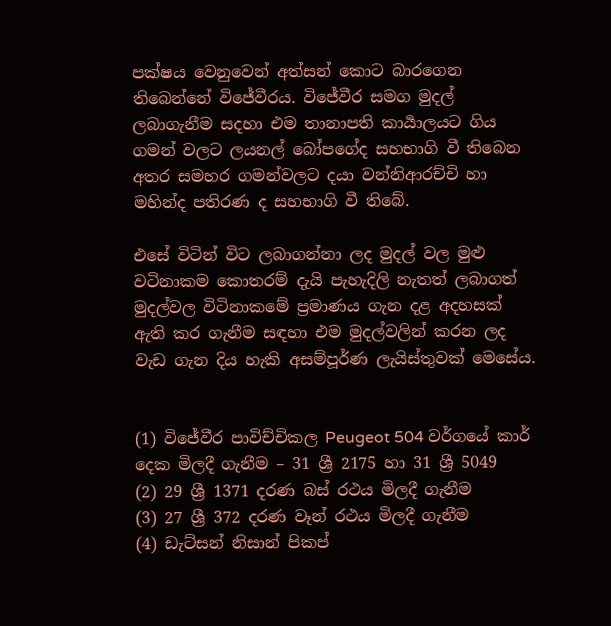පක්ෂය වෙනුවෙන් අත්සන් කොට බාරගෙන තිබෙන්නේ විජේවීරය. විජේවීර සමග මුදල් ලබාගැනීම සදහා එම තානාපති කාර්‍යාලයට ගිය ගමන් වලට ලයනල් බෝපගේද සහභාගි වී තිබෙන අතර සමහර ගමන්වලට දයා වන්නිආරච්චි හා මහින්ද පතිරණ ද සහභාගි වී තිබේ.

එසේ විටින් විට ලබාගන්නා ලද මුදල් වල මුළු වටිනාකම කොතරම් දැයි පැහැදිලි නැතත් ලබාගත් මුදල්වල විටිනාකමේ ප්‍රමාණය ගැන දළ අදහසක් ඇති කර ගැනීම සඳහා එම මුදල්වලින් කරන ලද වැඩ ගැන දිය හැකි අසම්පූර්ණ ලැයිස්තුවක් මෙසේය.


(1) විජේවීර පාවිච්චිකල Peugeot 504 වර්ගයේ කාර් දෙක මිලදී ගැනීම – 31 ශ්‍රී 2175 හා 31 ශ්‍රී 5049
(2) 29 ශ්‍රී 1371 දරණ බස් රථය මිලදී ගැනීම
(3) 27 ශ්‍රී 372 දරණ වෑන් රථය මිලදී ගැනීම
(4) ඩැට්සන් නිසාන් පිකප්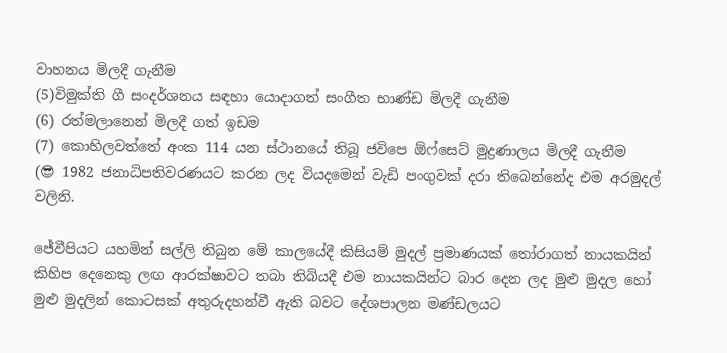වාහනය මිලදී ගැනීම
(5)විමුක්ති ගී සංදර්ශනය සඳහා යොදාගත් සංගීත භාණ්ඩ මිලදී ගැනීම
(6) රත්මලානෙන් මිලදී ගත් ඉඩම
(7) කොහිලවත්තේ අංක 114 යන ස්ථානයේ තිබූ ජවිපෙ ඕෆ්සෙට් මුද්‍රණාලය මිලදී ගැනීම
(😎 1982 ජනාධිපතිවරණයට කරන ලද වියදමෙන් වැඩි පංගුවක් දරා තිබෙන්නේද එම අරමුදල් වලිනි.

ජේවීපියට යහමින් සල්ලි තිබුන මේ කාලයේදී කිසියම් මුදල් ප්‍රමාණයක් තෝරාගත් නායකයින් කිහිප දෙනෙකු ලඟ ආරක්ෂාවට තබා තිබියදී එම නායකයින්ට බාර දෙන ලද මුළු මුදල හෝ මුළු මුදලින් කොටසක් අතුරුදහන්වී ඇති බවට දේශපාලන මණ්ඩලයට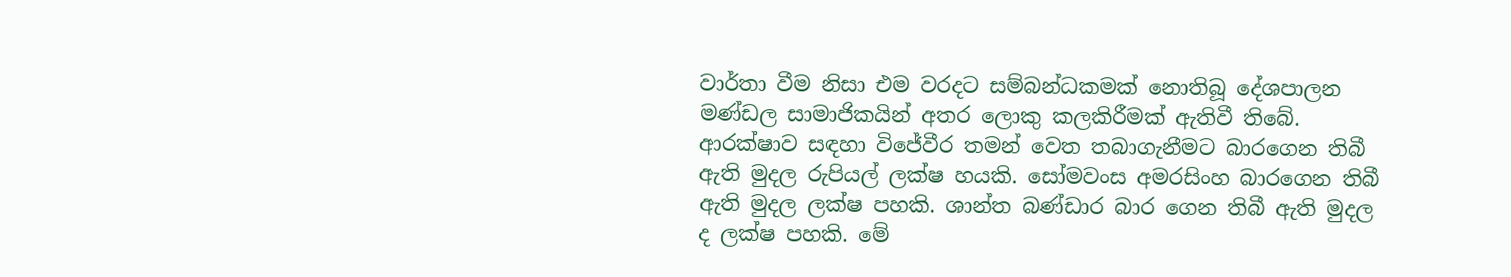වාර්තා වීම නිසා එම වරදට සම්බන්ධකමක් නොතිබූ දේශපාලන මණ්ඩල සාමාජිකයින් අතර ලොකු කලකිරීමක් ඇතිවී තිබේ. ආරක්ෂාව සඳහා විජේවීර තමන් වෙත තබාගැනීමට බාරගෙන තිබී ඇති මුදල රුපියල් ලක්ෂ හයකි. සෝමවංස අමරසිංහ බාරගෙන තිබී ඇති මුදල ලක්ෂ පහකි. ශාන්ත බණ්ඩාර බාර ගෙන තිබී ඇති මුදල ද ලක්ෂ පහකි. මේ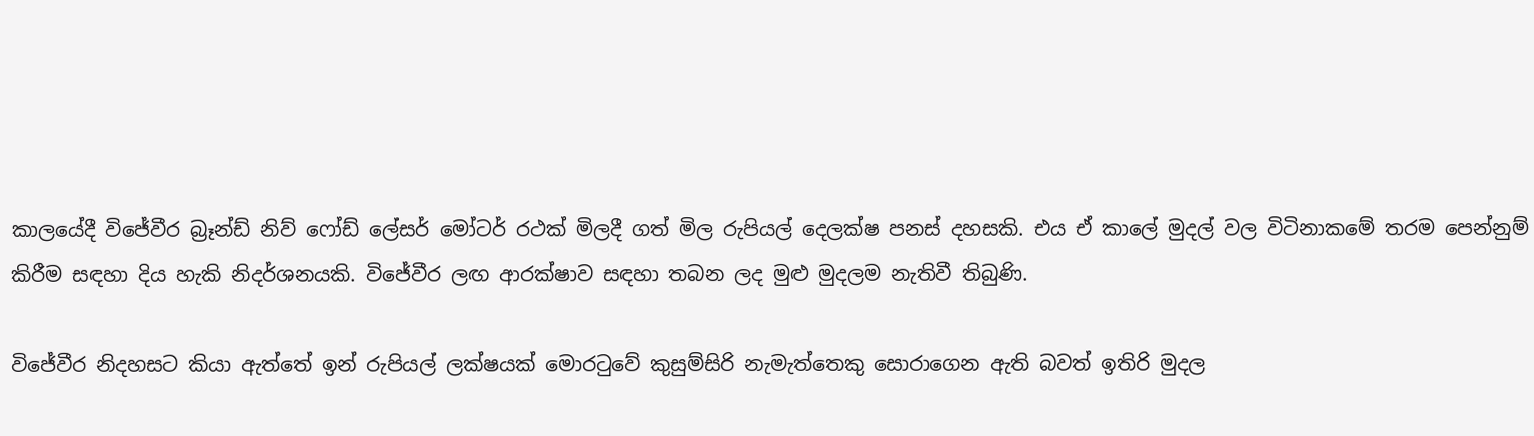කාලයේදී විජේවීර බ්‍රෑන්ඩ් නිව් ෆෝඩ් ලේසර් මෝටර් රථක් මිලදී ගත් මිල රුපියල් දෙලක්ෂ පනස් දහසකි. එය ඒ කාලේ මුදල් වල විටිනාකමේ තරම පෙන්නුම් කිරීම සඳහා දිය හැකි නිදර්ශනයකි. විජේවීර ලඟ ආරක්ෂාව සඳහා තබන ලද මුළු මුදලම නැතිවී තිබුණි.

විජේවීර නිදහසට කියා ඇත්තේ ඉන් රුපියල් ලක්ෂයක් මොරටුවේ කුසුම්සිරි නැමැත්තෙකු සොරාගෙන ඇති බවත් ඉතිරි මුදල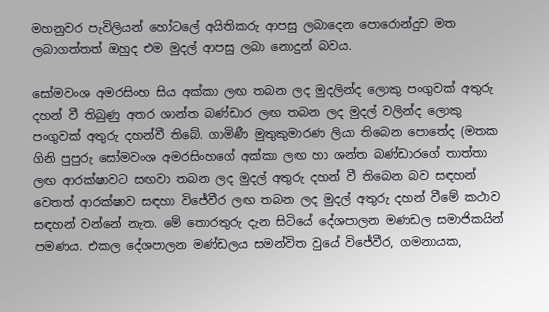මහනුවර පැවිලියන් හෝටලේ අයිතිකරු ආපසු ලබාදෙන පොරොන්දුව මත ලබාගත්තත් ඔහුද එම මුදල් ආපසු ලබා නොදුන් බවය.

සෝමවංශ අමරසිංහ සිය අක්කා ලඟ තබන ලද මුදලින්ද ලොකු පංගුවක් අතුරු දහන් වී තිබුණු අතර ශාන්ත බණ්ඩාර ලඟ තබන ලද මුදල් වලින්ද ලොකු පංගුවක් අතුරු දහන්වී තිබේ. ගාමිණී මුතුකුමාරණ ලියා තිබෙන පොතේද (මතක ගිනි පුපුරු සෝමවංශ අමරසිංහගේ අක්කා ලඟ හා ශන්ත බණ්ඩාරගේ තාත්තා ලඟ ආරක්ෂාවට සඟවා තබන ලද මුදල් අතුරු දහන් වී තිබෙන බව සඳහන් වෙතත් ආරක්ෂාව සඳහා විජේවීර ලඟ තබන ලද මුදල් අතුරු දහන් වීමේ කථාව සඳහන් වන්නේ නැත. මේ තොරතුරු දැන සිටියේ දේශපාලන මණඩල සමාජිකයින් පමණය. එකල දේශපාලන මණ්ඩලය සමන්විත වුයේ විජේවීර, ගමනායක,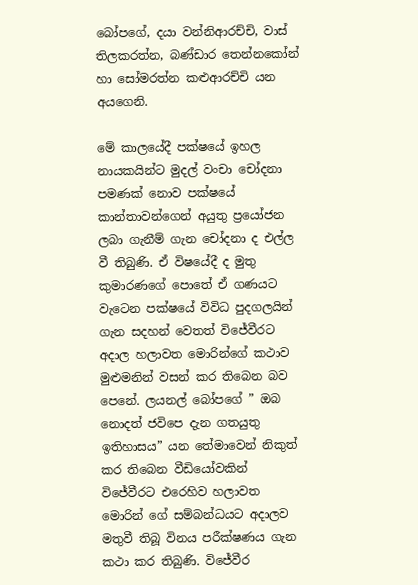බෝපගේ, දයා වන්නිආරච්චි, වාස් තිලකරත්න, බණ්ඩාර තෙන්නකෝන් හා සෝමරත්න කළුආරච්චි යන අයගෙනි.

මේ කාලයේදී පක්ෂයේ ඉහල නායකයින්ට මුදල් වංචා චෝදනා පමණක් නොව පක්ෂයේ කාන්තාවන්ගෙන් අයුතු ප්‍රයෝජන ලබා ගැනීම් ගැන චෝදනා ද එල්ල වී තිබුණි. ඒ විෂයේදී ද මුතු කුමාරණගේ පොතේ ඒ ගණයට වැටෙන පක්ෂයේ විවිධ පුදගලයින් ගැන සදහන් වෙතත් විජේවීරට අදාල හලාවත මොරින්ගේ කථාව මුළුමනින් වසන් කර තිබෙන බව පෙනේ. ලයනල් බෝපගේ ” ඔබ නොදත් ජවිපෙ දැන ගතයුතු ඉතිහාසය” යන තේමාවෙන් නිකුත් කර තිබෙන වීඩියෝවකින් විජේවීරට එරෙහිව හලාවත මොරින් ගේ සම්බන්ධයට අදාලව මතුවී තිබූ විනය පරීක්ෂණය ගැන කථා කර තිබුණි. විජේවීර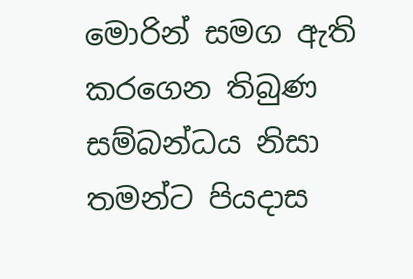මොරින් සමග ඇති කරගෙන තිබුණ සම්බන්ධය නිසා තමන්ට පියදාස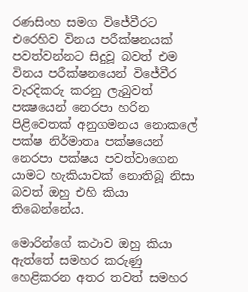රණසිංහ සමග විජේවීරට එරෙහිව විනය පරීක්ෂනයක් පවත්වන්නට සිදුවූ බවත් එම විනය පරීක්ෂනයෙන් විජේවීර වැරදිකරු කරනු ලැබුවත් පක්‍ෂයෙන් නෙරපා හරින පිළිවෙතක් අනුගමනය නොකලේ පක්ෂ නිර්මාතෘ පක්ෂයෙන් නෙරපා පක්ෂය පවත්වාගෙන යාමට හැකියාවක් නොතිබූ නිසා බවත් ඔහු එහි කියා තිබෙන්නේය.

මොරින්ගේ කථාව ඔහු කියා ඇත්තේ සමහර කරුණු හෙළිකරන අතර තවත් සමහර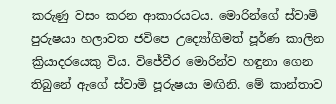කරුණු වසං කරන ආකාරයටය. මොරින්ගේ ස්වාමි පුරුෂයා හලාවත ජවිපෙ උද්‍යෝගිමත් පූර්ණ කාලින ක්‍රියාදරයෙකු විය. විජේවීර මොරින්ව හඳුනා ගෙන තිබුනේ ඇගේ ස්වාමි පූරුෂයා මඟිනි. මේ කාන්තාව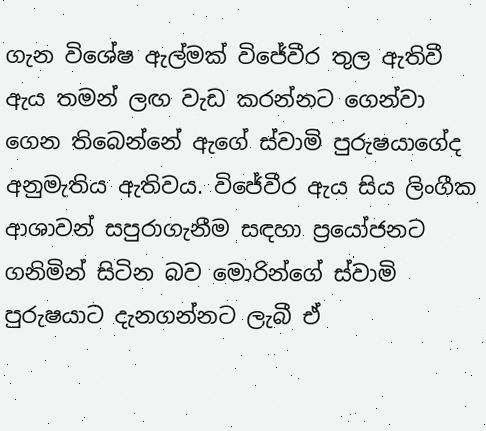ගැන විශේෂ ඇල්මක් විජේවීර තුල ඇතිවී ඇය තමන් ලඟ වැඩ කරන්නට ගෙන්වා ගෙන තිබෙන්නේ ඇගේ ස්වාමි පුරුෂයාගේද අනුමැතිය ඇතිවය. විජේවීර ඇය සිය ලිංගීක ආශාවන් සපුරාගැනීම සඳහා ප්‍රයෝජනට ගනිමින් සිටින බව මොරින්ගේ ස්වාමි පුරුෂයාට දැනගන්නට ලැබී ඒ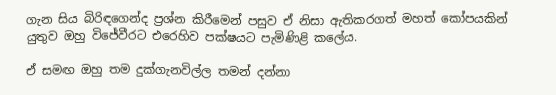ගැන සිය බිරිඳගෙන්ද ප්‍රශ්න කිරීමෙන් පසුව ඒ නිසා ඇතිකරගත් මහත් කෝපයකින් යුතුව ඔහු විජේවීරට එරෙහිව පක්ෂයට පැමිණිළි කලේය.

ඒ සමඟ ඔහු තම දුක්ගැනවිල්ල තමන් දන්නා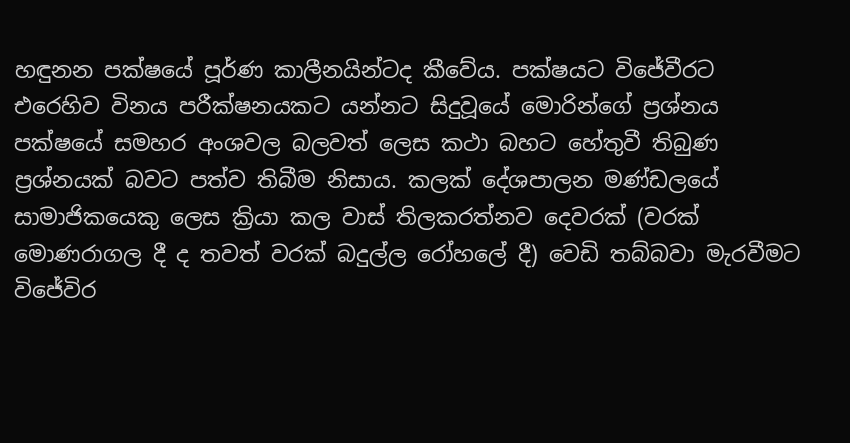හඳුනන පක්ෂයේ පූර්ණ කාලීනයින්ටද කීවේය. පක්ෂයට විජේවීරට එරෙහිව විනය පරීක්ෂනයකට යන්නට සිදුවූයේ මොරින්ගේ ප්‍රශ්නය පක්ෂයේ සමහර අංශවල බලවත් ලෙස කථා බහට හේතුවී තිබුණ ප්‍රශ්නයක් බවට පත්ව තිබීම නිසාය. කලක් දේශපාලන මණ්ඩලයේ සාමාජිකයෙකු ලෙස ක්‍රියා කල වාස් තිලකරත්නව දෙවරක් (වරක් මොණරාගල දී ද තවත් වරක් බදුල්ල රෝහලේ දී) වෙඩි තබ්බවා මැරවීමට විජේවිර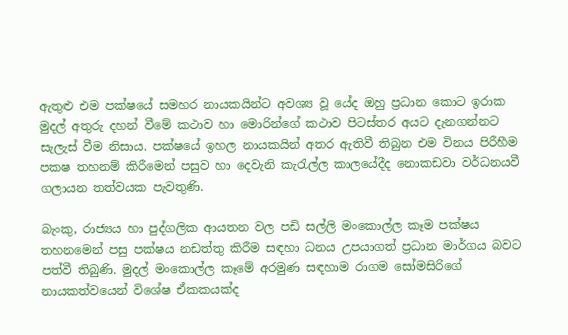ඇතුළු එම පක්ෂයේ සමහර නායකයින්ට අවශ්‍ය වූ යේද ඔහු ප්‍රධාන කොට ඉරාක මුදල් අතුරු දහන් වීමේ කථාව හා මොරින්ගේ කථාව පිටස්තර අයට දැනගන්නට සැලැස් වීම නිසාය. පක්ෂයේ ඉහල නායකයින් අතර ඇතිවී තිබුන එම විනය පිරීහීම පකෂ තහනම් කිරීමෙන් පසුව හා දෙවැනි කැරැල්ල කාලයේදීද නොකඩවා වර්ධනයවී ගලායන තත්වයක පැවතුණි.

බැංකු, රාජ්‍යය හා පුද්ගලික ආයතන වල පඩි සල්ලි මංකොල්ල කෑම පක්ෂය තහනමෙන් පසු පක්ෂය නඩත්තු කිරීම සඳහා ධනය උපයාගත් ප්‍රධාන මාර්ගය බවට පත්වී තිබුණි. මුදල් මංකොල්ල කෑමේ අරමුණ සඳහාම රාගම සෝමසිරිගේ නායකත්වයෙන් විශේෂ ඒකකයක්ද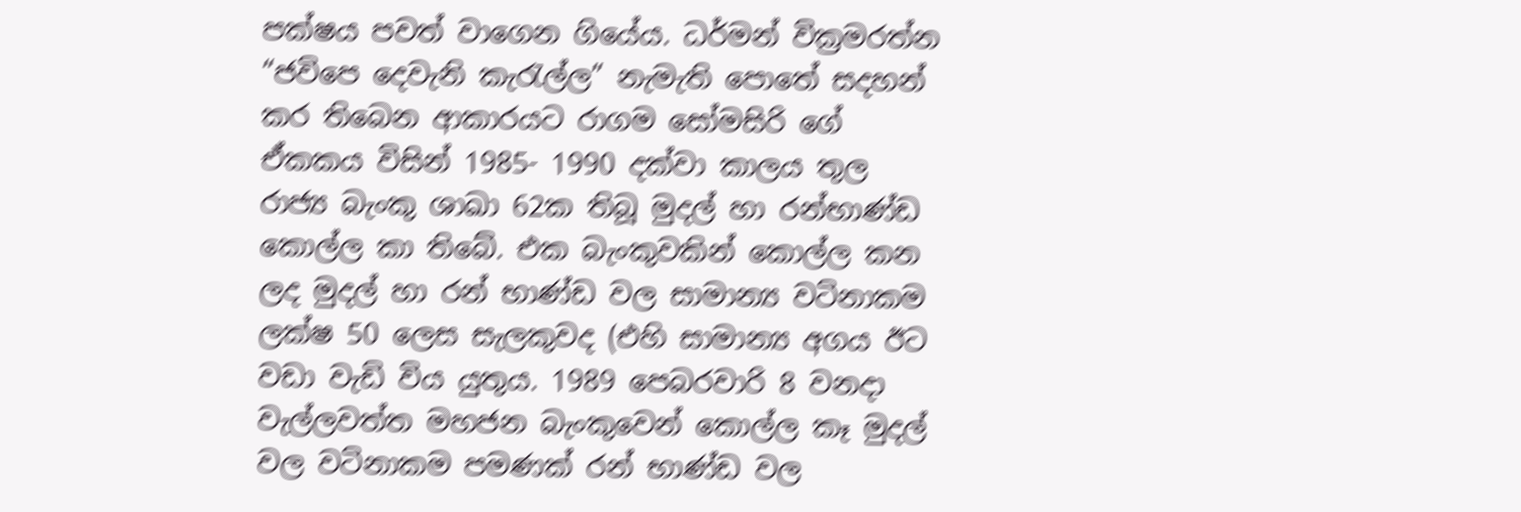පක්ෂය පවත් වාගෙන ගියේය. ධර්මන් වික්‍රමරත්න “ජවිපෙ දෙවැනි කැරැල්ල” නැමැති පොතේ සදහන් කර තිබෙන ආකාරයට රාගම සෝමසිරි ගේ ඒකකය විසින් 1985- 1990 දක්වා කාලය තුල රාජ්‍ය බැංකු ශාඛා 62ක තිබූ මුදල් හා රන්භාණ්ඩ කොල්ල කා තිබේ. එක බැංකුවකින් කොල්ල කන ලද මුදල් හා රන් භාණ්ඩ වල සාමාන්‍ය වටිනාකම ලක්ෂ 50 ලෙස සැලකුවද (එහි සාමාන්‍ය අගය ඊට වඩා වැඩි විය යුතුය. 1989 පෙබරවාරි 8 වනදා වැල්ලවත්ත මහජන බැංකුවෙන් කොල්ල කෑ මුදල් වල වටිනාකම පමණක් රන් භාණ්ඩ වල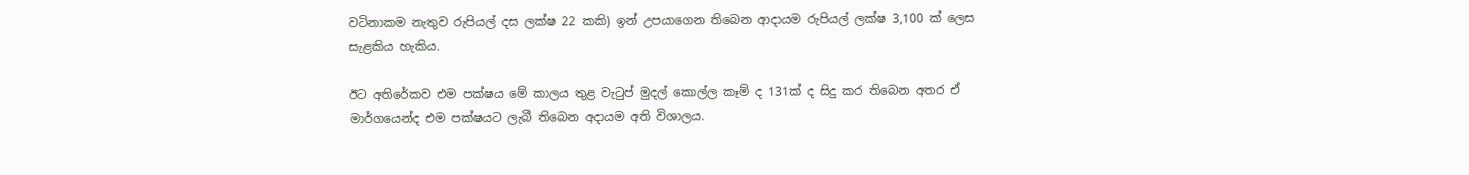වටිනාකම නැතුව රුපියල් දස ලක්ෂ 22 කකි) ඉන් උපයාගෙන තිබෙන ආදායම රුපියල් ලක්ෂ 3,100 ක් ලෙස සැළකිය හැකිය.

ඊට අතිරේකව එම පක්ෂය මේ කාලය තුළ වැටුප් මුදල් කොල්ල කෑම් ද 131ක් ද සිදු කර තිබෙන අතර ඒ මාර්ගයෙන්ද එම පක්ෂයට ලැබී තිබෙන අදායම අති විශාලය.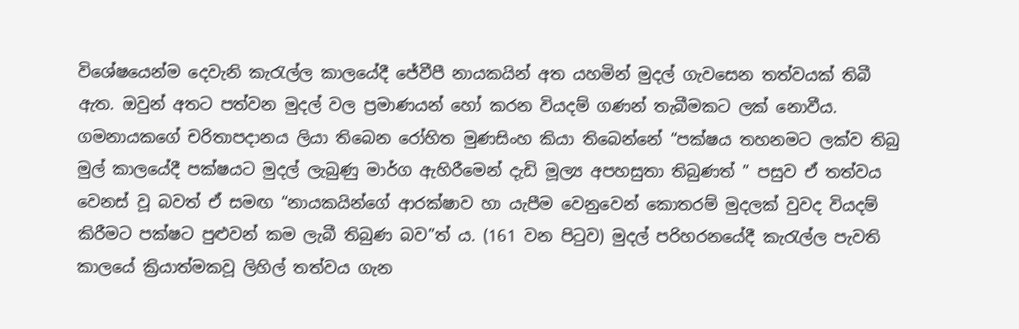විශේෂයෙන්ම දෙවැනි කැරැල්ල කාලයේදී ජේවීපී නායකයින් අත යහමින් මුදල් ගැවසෙන තත්වයක් තිබී ඇත. ඔවුන් අතට පත්වන මුදල් වල ප්‍රමාණයන් හෝ කරන වියදම් ගණන් තැබීමකට ලක් නොවීය. ගමනායකගේ චරිතාපදානය ලියා තිබෙන රෝහිත මුණසිංහ කියා තිබෙන්නේ “පක්ෂය තහනමට ලක්ව තිබු මුල් කාලයේදී පක්ෂයට මුදල් ලැබුණු මාර්ග ඇහිරීමෙන් දැඩි මූල්‍ය අපහසුතා තිබුණත් ” පසුව ඒ තත්වය වෙනස් වූ බවත් ඒ සමඟ “නායකයින්ගේ ආරක්ෂාව හා යැපීම වෙනුවෙන් කොතරම් මුදලක් වුවද වියදම් කිරීමට පක්ෂට පුළුවන් කම ලැබී තිබුණ බව”ත් ය. (161 වන පිටුව) මුදල් පරිහරනයේදී කැරැල්ල පැවති කාලයේ ක්‍රියාත්මකවූ ලිහිල් තත්වය ගැන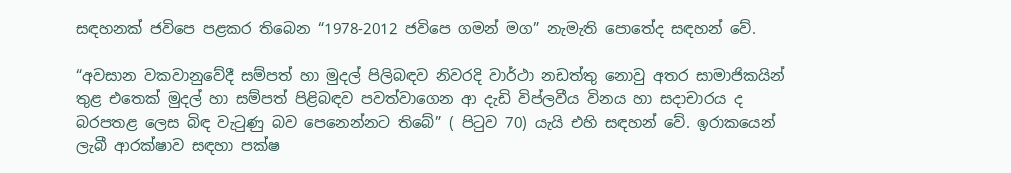සඳහනක් ජවිපෙ පළකර තිබෙන “1978-2012 ජවිපෙ ගමන් මග” නැමැති පොතේද සඳහන් වේ.

“අවසාන වකවානුවේදී සම්පත් හා මුදල් පිලිබඳව නිවරදි වාර්ථා නඩත්තු නොවු අතර සාමාජිකයින් තුළ එතෙක් මුදල් හා සම්පත් පිළිබඳව පවත්වාගෙන ආ දැඩි විප්ලවීය විනය හා සදාචාරය ද බරපතළ ලෙස බිඳ වැටුණු බව පෙනෙන්නට තිබේ” ( පිටුව 70) යැයි එහි සඳහන් වේ. ඉරාකයෙන් ලැබී ආරක්ෂාව සඳහා පක්ෂ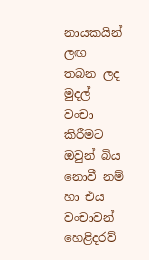නායකයින් ලඟ තබන ලද මුදල් වංචා කිරීමට ඔවුන් බිය නොවී නම් හා එය වංචාවන් හෙළිදරව්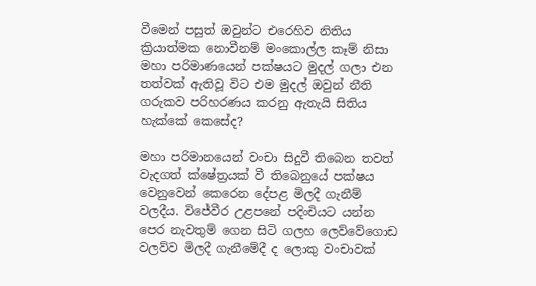වීමෙන් පසුත් ඔවුන්ට එරෙහිව නිතිය ක්‍රියාත්මක නොවීනම් මංකොල්ල කෑම් නිසා මහා පරිමාණයෙන් පක්ෂයට මුදල් ගලා එන තත්වක් ඇතිවූ විට එම මුදල් ඔවුන් නීති ගරුකව පරිහරණය කරනු ඇතැයි සිතිය හැක්කේ කෙසේද?

මහා පරිමානයෙන් වංචා සිදුවී තිබෙන තවත් වැදගත් ක්ෂේත්‍රයක් වී තිබෙනුයේ පක්ෂය වෙනුවෙන් කෙරෙන දේපළ මිලදී ගැනීම් වලදීය. විජේවීර උළපනේ පදිංචියට යන්න පෙර නැවතුම් ගෙන සිටි ගලහ ලෙව්වේගොඩ වලව්ව මිලදී ගැනීමේදී ද ලොකු වංචාවක්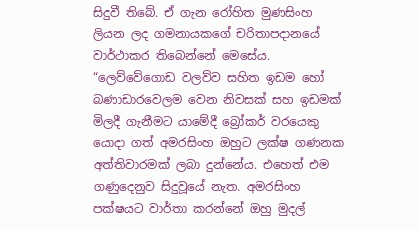සිදුවී තිබේ. ඒ ගැන රෝහිත මුණසිංහ ලියන ලද ගමනායකගේ චරිතාපදානයේ වාර්ථාකර තිබෙන්නේ මෙසේය. “ලෙව්වේගොඩ වලව්ව සහිත ඉඩම හෝ බණාඩාරවෙලම වෙන නිවසක් සහ ඉඩමක් මිලදී ගැනීමට යාමේදී බ්‍රෝකර් වරයෙකු යොදා ගත් අමරසිංහ ඔහුට ලක්ෂ ගණනක අත්තිවාරමක් ලබා දුන්නේය. එහෙත් එම ගණුදෙනුව සිදුවූයේ නැත. අමරසිංහ පක්ෂයට වාර්තා කරන්නේ ඔහු මුදල්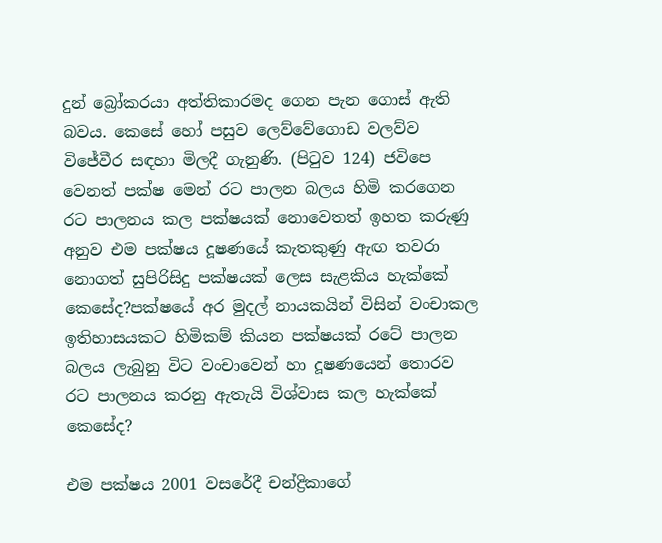දුන් බ්‍රෝකරයා අත්තිකාරමද ගෙන පැන ගොස් ඇති බවය. කෙසේ හෝ පසුව ලෙව්වේගොඩ වලව්ව විජේවීර සඳහා මිලදී ගැනුණි. (පිටුව 124) ජවිපෙ වෙනත් පක්ෂ මෙන් රට පාලන බලය හිමි කරගෙන රට පාලනය කල පක්ෂයක් නොවෙතත් ඉහත කරුණු අනුව එම පක්ෂය දූෂණයේ කැතකුණු ඇඟ තවරා නොගත් සුපිරිසිදු පක්ෂයක් ලෙස සැළකිය හැක්කේ කෙසේද?පක්ෂයේ අර මුදල් නායකයින් විසින් වංචාකල ඉතිහාසයකට හිමිකම් කියන පක්ෂයක් රටේ පාලන බලය ලැබුනු විට වංචාවෙන් හා දූෂණයෙන් තොරව රට පාලනය කරනු ඇතැයි විශ්වාස කල හැක්කේ කෙසේද?

එම පක්ෂය 2001 වසරේදී චන්ද්‍රිකාගේ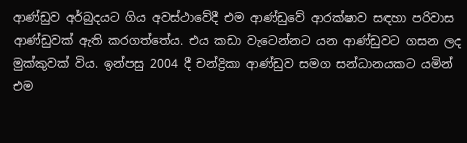ආණ්ඩුව අර්බුදයට ගිය අවස්ථාවේදී එම ආණ්ඩුවේ ආරක්ෂාව සඳහා පරිවාස ආණ්ඩුවක් ඇති කරගත්තේය. එය කඩා වැටෙන්නට යන ආණ්ඩුවට ගසන ලද මුක්කුවක් විය. ඉන්පසු 2004 දී චන්ද්‍රිකා ආණ්ඩුව සමග සන්ධානයකට යමින් එම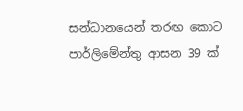සන්ධානයෙන් තරඟ කොට පාර්ලිමේන්තු ආසන 39 ක්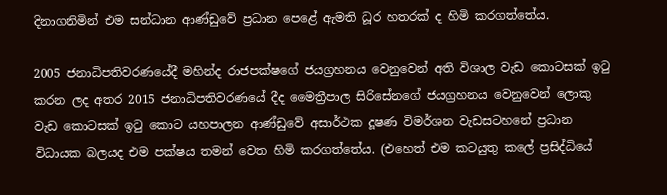දිනාගනිමින් එම සන්ධාන ආණ්ඩුවේ ප්‍රධාන පෙළේ ඇමති ධූර හතරක් ද හිමි කරගත්තේය.

2005 ජනාධිපතිවරණයේදී මහින්ද රාජපක්ෂගේ ජයග්‍රහනය වෙනුවෙන් අති විශාල වැඩ කොටසක් ඉටු කරන ලද අතර 2015 ජනාධිපතිවරණයේ දීද මෛත්‍රීපාල සිරිසේනගේ ජයග්‍රහනය වෙනුවෙන් ලොකු වැඩ කොටසක් ඉටු කොට යහපාලන ආණ්ඩුවේ අසාර්ථක දූෂණ විමර්ශන වැඩසටහනේ ප්‍රධාන විධායක බලයද එම පක්ෂය තමන් වෙත හිමි කරගත්තේය. (එහෙත් එම කටයුතු කලේ ප්‍රසිද්ධියේ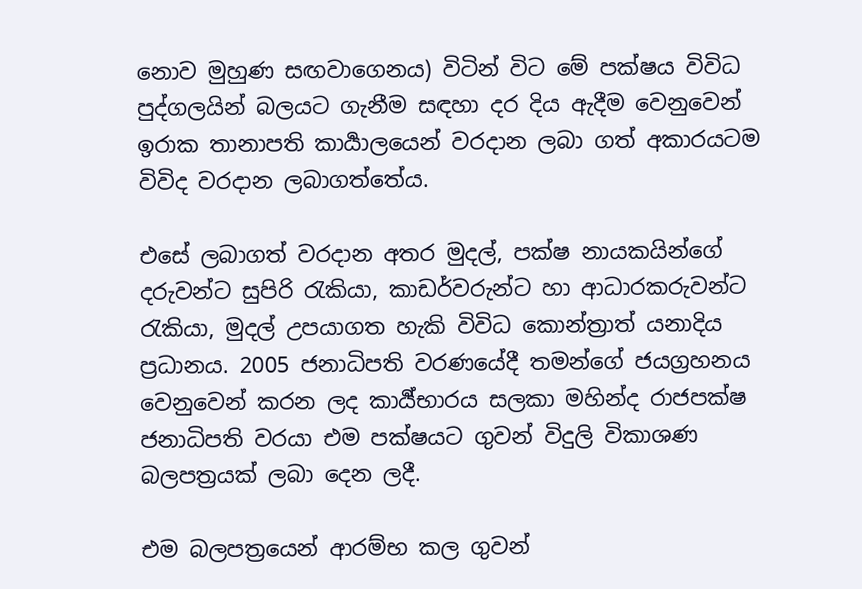නොව මුහුණ සඟවාගෙනය) විටින් විට මේ පක්ෂය විවිධ පුද්ගලයින් බලයට ගැනීම සඳහා දර දිය ඇදීම වෙනුවෙන් ඉරාක තානාපති කාර්‍යාලයෙන් වරදාන ලබා ගත් අකාරයටම විවිද වරදාන ලබාගත්තේය.

එසේ ලබාගත් වරදාන අතර මුදල්, පක්ෂ නායකයින්ගේ දරුවන්ට සුපිරි රැකියා, කාඩර්වරුන්ට හා ආධාරකරුවන්ට රැකියා, මුදල් උපයාගත හැකි විවිධ කොන්ත්‍රාත් යනාදිය ප්‍රධානය. 2005 ජනාධිපති වරණයේදී තමන්ගේ ජයග්‍රහනය වෙනුවෙන් කරන ලද කාර්‍ය්භාරය සලකා මහින්ද රාජපක්ෂ ජනාධිපති වරයා එම පක්ෂයට ගුවන් විදුලි විකාශණ බලපත්‍රයක් ලබා දෙන ලදී.

එම බලපත්‍රයෙන් ආරම්භ කල ගුවන්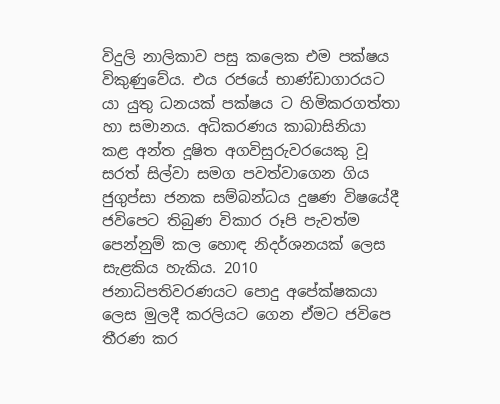විදුලි නාලිකාව පසු කලෙක එම පක්ෂය විකුණුවේය. එය රජයේ භාණ්ඩාගාරයට යා යුතු ධනයක් පක්ෂය ට හිමිකරගත්තා හා සමානය. අධිකරණය කාබාසිනියා කළ අන්ත දූෂිත අගවිසුරුවරයෙකු වූ සරත් සිල්වා සමග පවත්වාගෙන ගිය ජුගුප්සා ජනක සම්බන්ධය දුෂණ විෂයේදී ජවිපෙට තිබුණ විකාර රූපි පැවත්ම පෙන්නුම් කල හොඳ නිදර්ශනයක් ලෙස සැළකිය හැකිය. 2010 ජනාධිපතිවරණයට පොදු අපේක්ෂකයා ලෙස මුලදී කරලියට ගෙන ඒමට ජවිපෙ තීරණ කර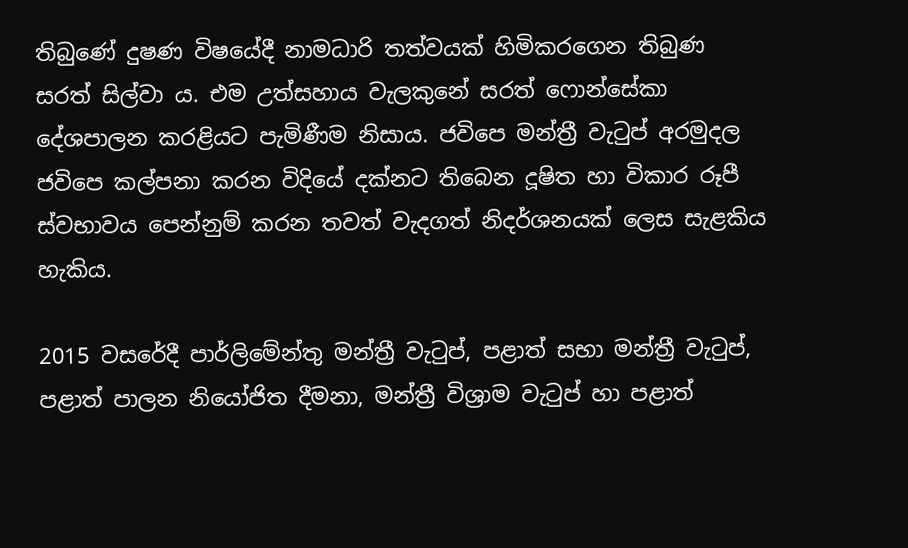තිබුණේ දුෂණ විෂයේදී නාමධාරි තත්වයක් හිමිකරගෙන තිබුණ සරත් සිල්වා ය. එම උත්සහාය වැලකුනේ සරත් ෆොන්සේකා දේශපාලන කරළියට පැමිණීම නිසාය. ජවිපෙ මන්ත්‍රී වැටුප් අරමුදල ජවිපෙ කල්පනා කරන විදියේ දක්නට තිබෙන දූෂිත හා විකාර රූපී ස්වභාවය පෙන්නුම් කරන තවත් වැදගත් නිදර්ශනයක් ලෙස සැළකිය හැකිය.

2015 වසරේදී පාර්ලිමේන්තු මන්ත්‍රී වැටුප්, පළාත් සභා මන්ත්‍රී වැටුප්, පළාත් පාලන නියෝජිත දීමනා, මන්ත්‍රී විශ්‍රාම වැටුප් හා පළාත්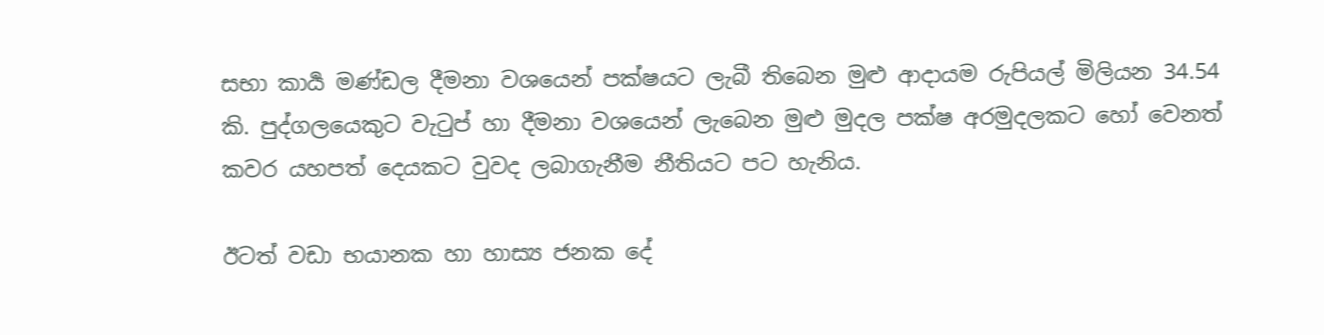සභා කාර්‍ය මණ්ඩල දීමනා වශයෙන් පක්ෂයට ලැබී තිබෙන මුළු ආදායම රුපියල් මිලියන 34.54 කි. පුද්ගලයෙකුට වැටුප් හා දීමනා වශයෙන් ලැබෙන මුළු මුදල පක්ෂ අරමුදලකට හෝ වෙනත් කවර යහපත් දෙයකට වුවද ලබාගැනීම නීතියට පට හැනිය.

ඊටත් වඩා භයානක හා හාස්‍ය ජනක දේ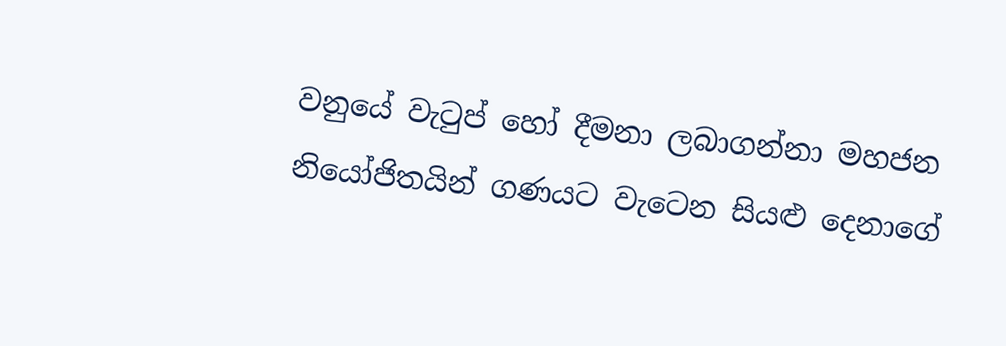වනුයේ වැටුප් හෝ දීමනා ලබාගන්නා මහජන නියෝජිතයින් ගණයට වැටෙන සියළු දෙනාගේ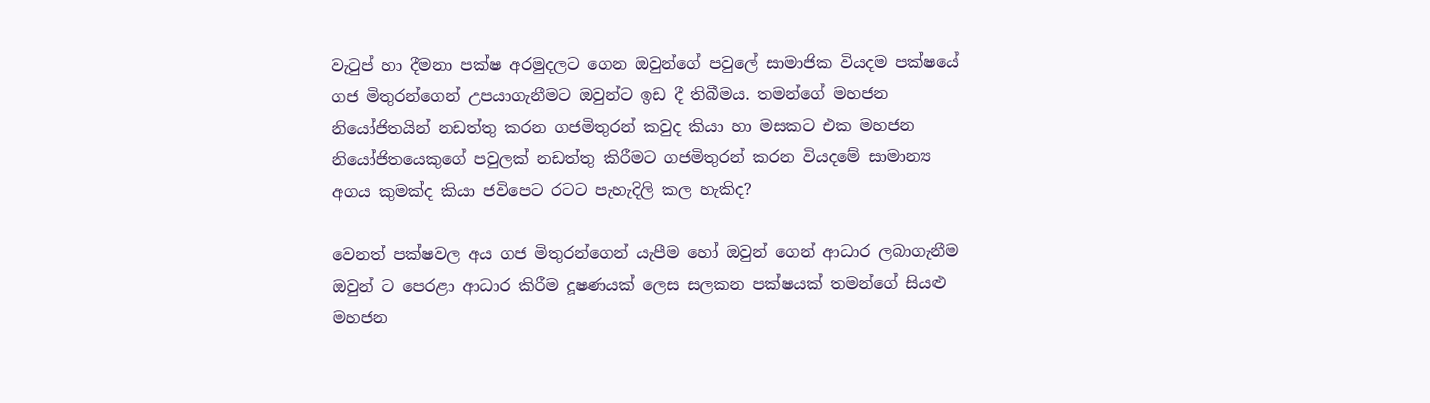වැටුප් හා දීමනා පක්ෂ අරමුදලට ගෙන ඔවුන්ගේ පවුලේ සාමාජික වියදම පක්ෂයේ ගජ මිතුරන්ගෙන් උපයාගැනීමට ඔවුන්ට ඉඩ දී තිබීමය. තමන්ගේ මහජන නියෝජිතයින් නඩත්තු කරන ගජමිතුරන් කවුද කියා හා මසකට එක මහජන නියෝජිතයෙකුගේ පවුලක් නඩත්තු කිරීමට ගජමිතුරන් කරන වියදමේ සාමාන්‍ය අගය කුමක්ද කියා ජවිපෙට රටට පැහැදිලි කල හැකිද?

වෙනත් පක්ෂවල අය ගජ මිතුරන්ගෙන් යැපීම හෝ ඔවුන් ගෙන් ආධාර ලබාගැනීම ඔවුන් ට පෙරළා ආධාර කිරීම දූෂණයක් ලෙස සලකන පක්ෂයක් තමන්ගේ සියළු මහජන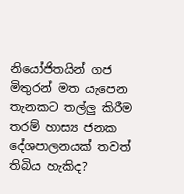නියෝජිතයින් ගජ මිතුරන් මත යැපෙන තැනකට තල්ලු කිරීම තරම් හාස්‍ය ජනක දේශපාලනයක් තවත් තිබිය හැකිද?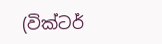(වික්ටර්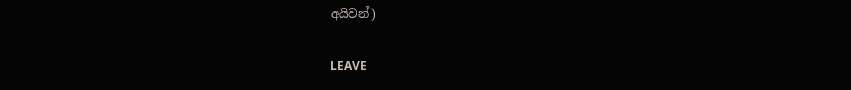අයිවන්)

LEAVE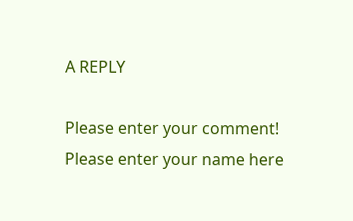A REPLY

Please enter your comment!
Please enter your name here